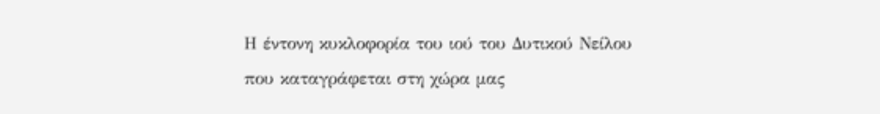Η έντονη κυκλοφορία του ιού του Δυτικού Νείλου που καταγράφεται στη χώρα μας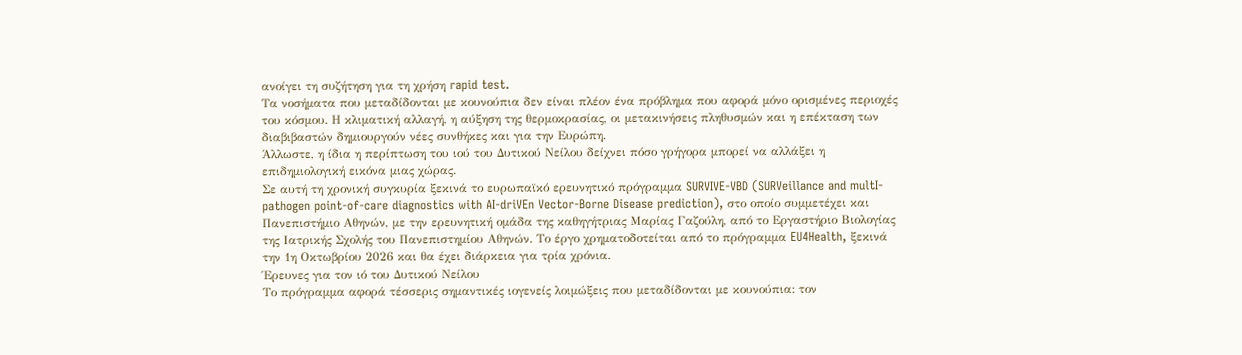ανοίγει τη συζήτηση για τη χρήση rapid test.
Τα νοσήματα που μεταδίδονται με κουνούπια δεν είναι πλέον ένα πρόβλημα που αφορά μόνο ορισμένες περιοχές του κόσμου. Η κλιματική αλλαγή, η αύξηση της θερμοκρασίας, οι μετακινήσεις πληθυσμών και η επέκταση των διαβιβαστών δημιουργούν νέες συνθήκες και για την Ευρώπη.
Άλλωστε, η ίδια η περίπτωση του ιού του Δυτικού Νείλου δείχνει πόσο γρήγορα μπορεί να αλλάξει η επιδημιολογική εικόνα μιας χώρας.
Σε αυτή τη χρονική συγκυρία ξεκινά το ευρωπαϊκό ερευνητικό πρόγραμμα SURVIVE-VBD (SURVeillance and multI-pathogen point-of-care diagnostics with AI-driVEn Vector-Borne Disease prediction), στο οποίο συμμετέχει και Πανεπιστήμιο Αθηνών, με την ερευνητική ομάδα της καθηγήτριας Μαρίας Γαζούλη, από το Εργαστήριο Βιολογίας της Ιατρικής Σχολής του Πανεπιστημίου Αθηνών. Το έργο χρηματοδοτείται από το πρόγραμμα EU4Health, ξεκινά την 1η Οκτωβρίου 2026 και θα έχει διάρκεια για τρία χρόνια.
Έρευνες για τον ιό του Δυτικού Νείλου
Το πρόγραμμα αφορά τέσσερις σημαντικές ιογενείς λοιμώξεις που μεταδίδονται με κουνούπια: τον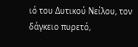ιό του Δυτικού Νείλου, τον δάγκειο πυρετό,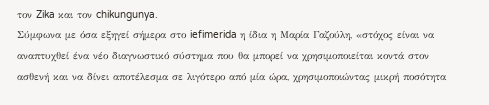τον Zika και τον chikungunya.
Σύμφωνα με όσα εξηγεί σήμερα στο iefimerida η ίδια η Μαρία Γαζούλη, «στόχος είναι να αναπτυχθεί ένα νέο διαγνωστικό σύστημα που θα μπορεί να χρησιμοποιείται κοντά στον ασθενή και να δίνει αποτέλεσμα σε λιγότερο από μία ώρα, χρησιμοποιώντας μικρή ποσότητα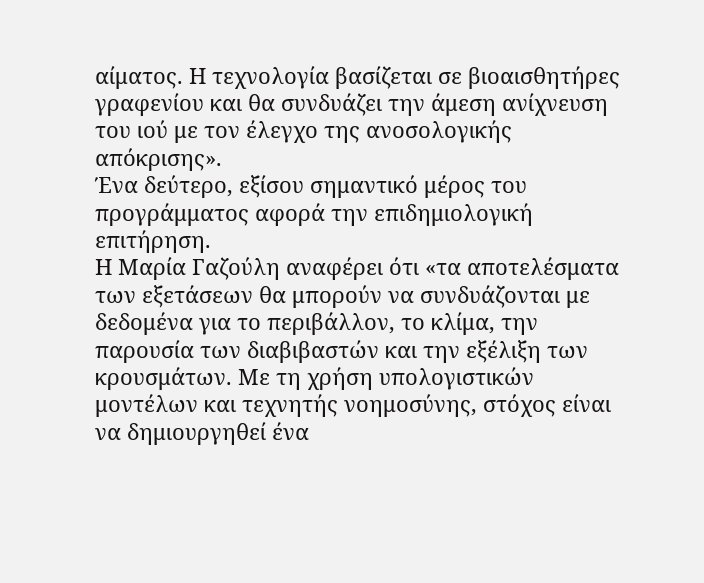αίματος. Η τεχνολογία βασίζεται σε βιοαισθητήρες γραφενίου και θα συνδυάζει την άμεση ανίχνευση του ιού με τον έλεγχο της ανοσολογικής απόκρισης».
Ένα δεύτερο, εξίσου σημαντικό μέρος του προγράμματος αφορά την επιδημιολογική επιτήρηση.
Η Μαρία Γαζούλη αναφέρει ότι «τα αποτελέσματα των εξετάσεων θα μπορούν να συνδυάζονται με δεδομένα για το περιβάλλον, το κλίμα, την παρουσία των διαβιβαστών και την εξέλιξη των κρουσμάτων. Με τη χρήση υπολογιστικών μοντέλων και τεχνητής νοημοσύνης, στόχος είναι να δημιουργηθεί ένα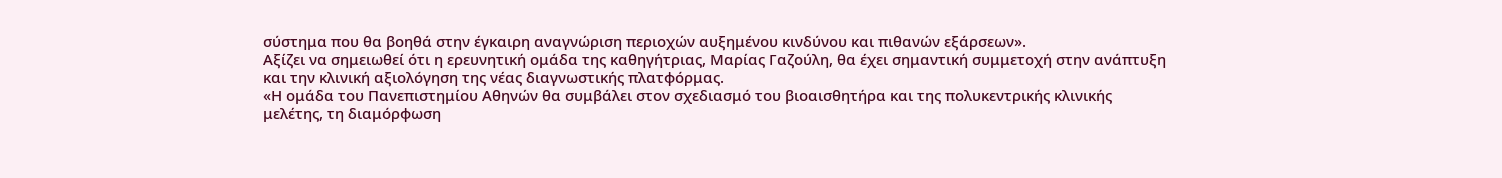σύστημα που θα βοηθά στην έγκαιρη αναγνώριση περιοχών αυξημένου κινδύνου και πιθανών εξάρσεων».
Αξίζει να σημειωθεί ότι η ερευνητική ομάδα της καθηγήτριας, Μαρίας Γαζούλη, θα έχει σημαντική συμμετοχή στην ανάπτυξη και την κλινική αξιολόγηση της νέας διαγνωστικής πλατφόρμας.
«Η ομάδα του Πανεπιστημίου Αθηνών θα συμβάλει στον σχεδιασμό του βιοαισθητήρα και της πολυκεντρικής κλινικής μελέτης, τη διαμόρφωση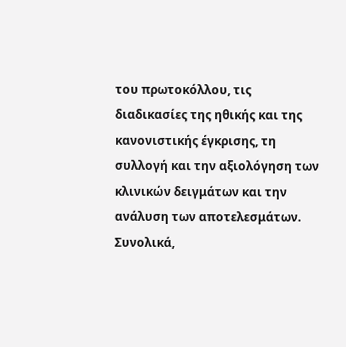του πρωτοκόλλου, τις διαδικασίες της ηθικής και της κανονιστικής έγκρισης, τη συλλογή και την αξιολόγηση των κλινικών δειγμάτων και την ανάλυση των αποτελεσμάτων. Συνολικά,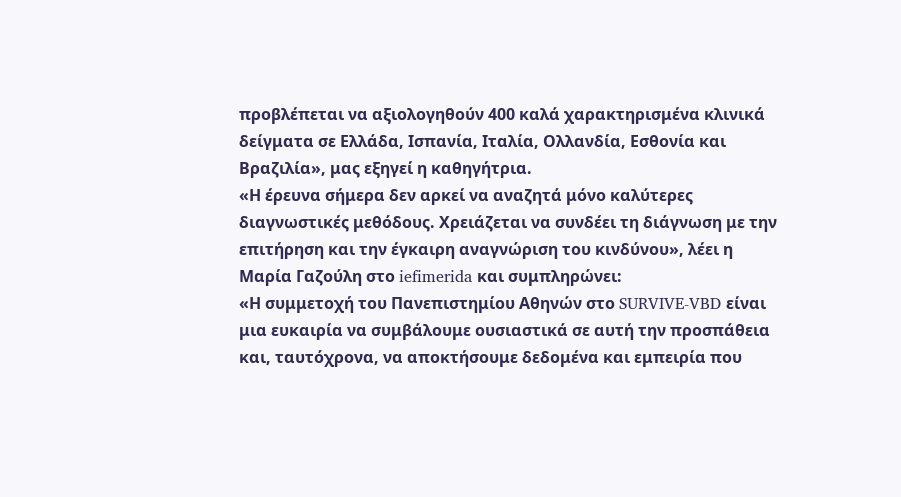προβλέπεται να αξιολογηθούν 400 καλά χαρακτηρισμένα κλινικά δείγματα σε Ελλάδα, Ισπανία, Ιταλία, Ολλανδία, Εσθονία και Βραζιλία», μας εξηγεί η καθηγήτρια.
«Η έρευνα σήμερα δεν αρκεί να αναζητά μόνο καλύτερες διαγνωστικές μεθόδους. Χρειάζεται να συνδέει τη διάγνωση με την επιτήρηση και την έγκαιρη αναγνώριση του κινδύνου», λέει η Μαρία Γαζούλη στο iefimerida και συμπληρώνει:
«Η συμμετοχή του Πανεπιστημίου Αθηνών στο SURVIVE-VBD είναι μια ευκαιρία να συμβάλουμε ουσιαστικά σε αυτή την προσπάθεια και, ταυτόχρονα, να αποκτήσουμε δεδομένα και εμπειρία που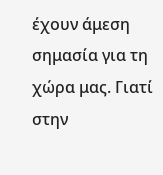έχουν άμεση σημασία για τη χώρα μας. Γιατί στην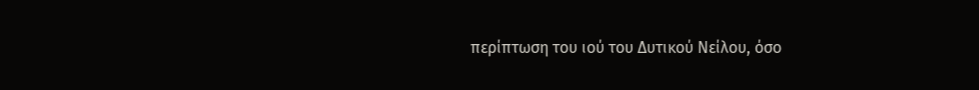περίπτωση του ιού του Δυτικού Νείλου, όσο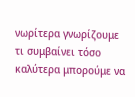νωρίτερα γνωρίζουμε τι συμβαίνει τόσο καλύτερα μπορούμε να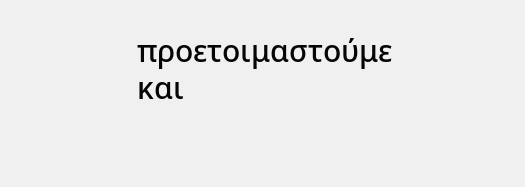προετοιμαστούμε και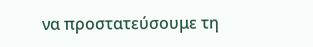να προστατεύσουμε τη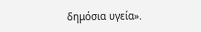δημόσια υγεία».